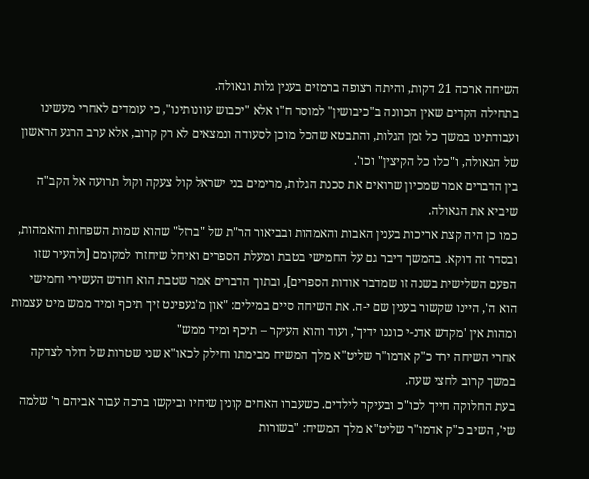השיחה ארכה 21 דקות, והיתה רצופה ברמזים בענין גלות וגאולה.
בתחילה הקדים שאין הכוונה ב"כיבושין" למוסר ח"ו אלא "יכבוש עוונותינו", כי עומדים לאחרי מעשינו ועבודתינו במשך כל זמן הגלות, והתבטא שהכל מוכן לסעודה ונמצאים לא רק קרוב, אלא ערב הרגע הראשון של הגאולה, ו"כלו כל הקיצין" וכו'.
בין הדברים אמר שמכיון שרואים את סכנת הגלות, מרימים בני ישראל קול צעקה וקול תרועה אל הקב"ה שיביא את הגאולה.
כמו כן היה קצת אריכות בענין האבות והאמהות ובביאור הר"ת של "ברזל" שהוא שמות השפחות והאמהות, ובסדר זה דוקא. בהמשך דיבר גם על החמישי בטבת ומעלת הספרים ואיחל שיחזרו למקומם [ולהעיר שזו הפעם השלישית בשנה זו שמדבר אודות הספרים], ובתוך הדברים אמר שטבת הוא חודש העשירי וחמישי הוא ה', היינו שקשור בענין שם י-ה. את השיחה סיים במילים: "און מ'געפינט זיך תיכף ומיד ממש מיט עצמות ומהות אין 'מקדש אדנ-י כוננו ידיך', ועוד והוא העיקר – תיכף ומיד ממש"
אחרי השיחה ירד כ"ק אדמו"ר שליט"א מלך המשיח מבימתו וחילק לכאו"א שני שטרות של דולר לצדקה במשך קרוב לחצי שעה.
בעת החלוקה חייך לכו"כ ובעיקר לילדים. כשעברו האחים קונין שיחיו וביקשו ברכה עבור אביהם ר' שלמה שי', השיב כ"ק אדמו"ר שליט"א מלך המשיח: "בשורות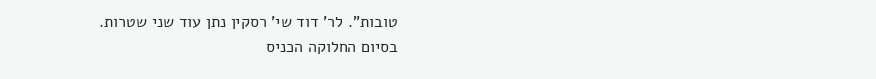טובות". לר' דוד שי' רסקין נתן עוד שני שטרות.
בסיום החלוקה הכניס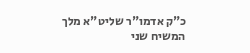כ"ק אדמו"ר שליט"א מלך המשיח שני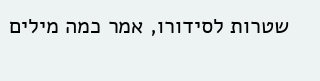שטרות לסידורו, אמר כמה מילים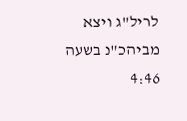לריל"ג ויצא מביהכ"נ בשעה 4:46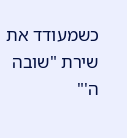כשמעודד את שירת "שובה ה'"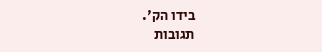בידו הק'.
תגובות